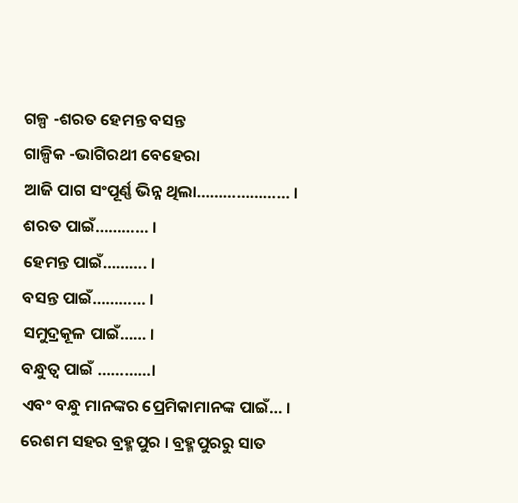ଗଳ୍ପ -ଶରତ ହେମନ୍ତ ବସନ୍ତ
ଗାଳ୍ପିକ -ଭାଗିରଥୀ ବେହେରା
ଆଜି ପାଗ ସଂପୂର୍ଣ୍ଣ ଭିନ୍ନ ଥିଲା………………… ।
ଶରତ ପାଇଁ………… ।
ହେମନ୍ତ ପାଇଁ………. ।
ବସନ୍ତ ପାଇଁ………… ।
ସମୁଦ୍ରକୂଳ ପାଇଁ…… ।
ବନ୍ଧୁତ୍ଵ ପାଇଁ …………।
ଏବଂ ବନ୍ଧୁ ମାନଙ୍କର ପ୍ରେମିକାମାନଙ୍କ ପାଇଁ… ।
ରେଶମ ସହର ବ୍ରହ୍ମପୁର । ବ୍ରହ୍ମପୁରରୁ ସାତ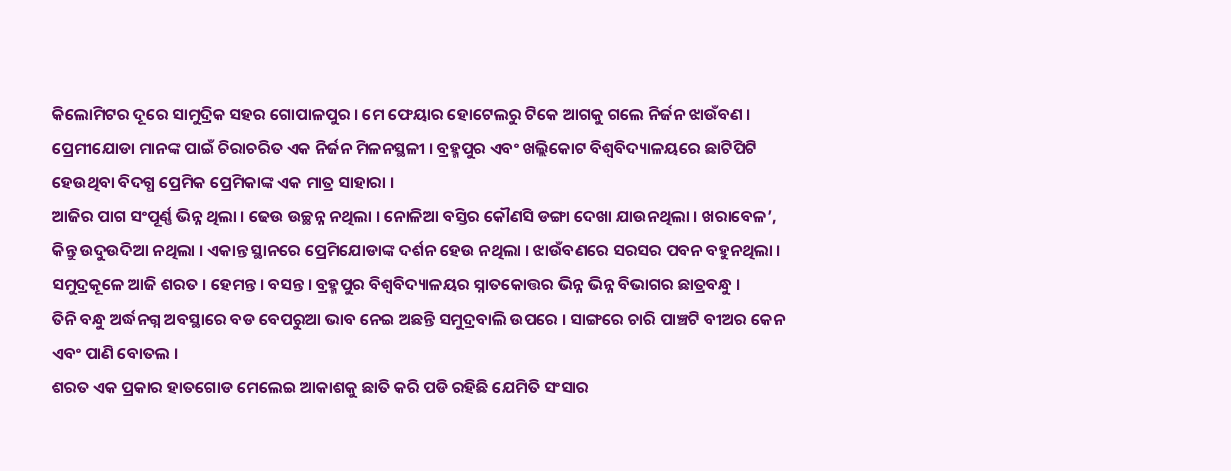କିଲୋମିଟର ଦୂରେ ସାମୁଦ୍ରିକ ସହର ଗୋପାଳପୁର । ମେ ଫେୟାର ହୋଟେଲରୁ ଟିକେ ଆଗକୁ ଗଲେ ନିର୍ଜନ ଝାଉଁବଣ । ପ୍ରେମୀଯୋଡା ମାନଙ୍କ ପାଇଁ ଚିରାଚରିତ ଏକ ନିର୍ଜନ ମିଳନସ୍ଥଳୀ । ବ୍ରହ୍ମପୁର ଏବଂ ଖଲ୍ଲିକୋଟ ବିଶ୍ୱବିଦ୍ୟାଳୟରେ ଛାଟିପିଟି ହେଉଥିବା ବିଦଗ୍ଧ ପ୍ରେମିକ ପ୍ରେମିକାଙ୍କ ଏକ ମାତ୍ର ସାହାରା ।
ଆଜିର ପାଗ ସଂପୂର୍ଣ୍ଣ ଭିନ୍ନ ଥିଲା । ଢେଉ ଉଚ୍ଛନ୍ନ ନଥିଲା । ନୋଳିଆ ବସ୍ତିର କୌଣସି ଡଙ୍ଗା ଦେଖା ଯାଉନଥିଲା । ଖରାବେଳ’, କିନ୍ତୁ ଉଦୁଉଦିଆ ନଥିଲା । ଏକାନ୍ତ ସ୍ଥାନରେ ପ୍ରେମିଯୋଡାଙ୍କ ଦର୍ଶନ ହେଉ ନଥିଲା । ଝାଉଁବଣରେ ସରସର ପବନ ବହୁନଥିଲା । ସମୁଦ୍ରକୂଳେ ଆଜି ଶରତ । ହେମନ୍ତ । ବସନ୍ତ । ବ୍ରହ୍ମପୁର ବିଶ୍ଵବିଦ୍ୟାଳୟର ସ୍ନାତକୋତ୍ତର ଭିନ୍ନ ଭିନ୍ନ ବିଭାଗର ଛାତ୍ରବନ୍ଧୁ ।
ତିନି ବନ୍ଧୁ ଅର୍ଦ୍ଧନଗ୍ନ ଅବସ୍ଥାରେ ବଡ ବେପରୁଆ ଭାବ ନେଇ ଅଛନ୍ତି ସମୁଦ୍ରବାଲି ଉପରେ । ସାଙ୍ଗରେ ଚାରି ପାଞ୍ଚଟି ବୀଅର କେନ ଏବଂ ପାଣି ବୋତଲ ।
ଶରତ ଏକ ପ୍ରକାର ହାତଗୋଡ ମେଲେଇ ଆକାଶକୁ ଛାତି କରି ପଡି ରହିଛି ଯେମିତି ସଂସାର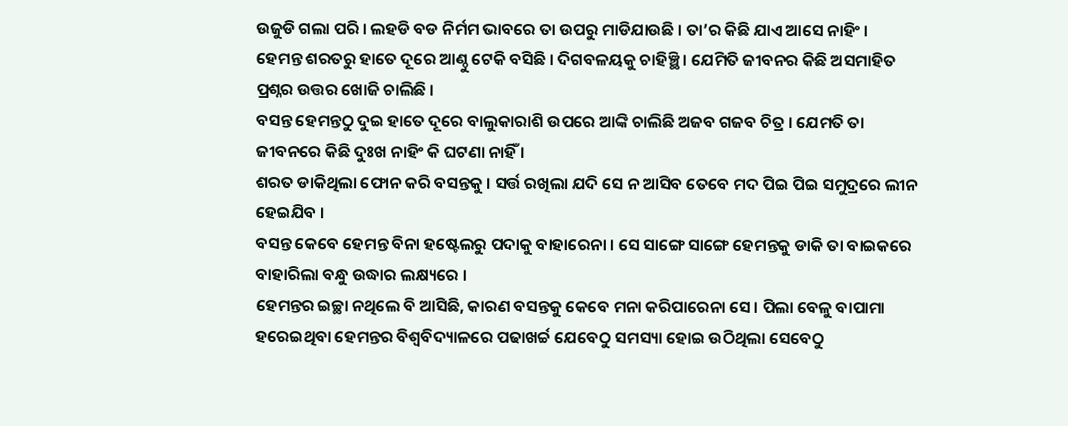ଉଜୁଡି ଗଲା ପରି । ଲହଡି ବଡ ନିର୍ମମ ଭାବରେ ତା ଉପରୁ ମାଡିଯାଉଛି । ତା’ର କିଛି ଯାଏ ଆସେ ନାହିଂ ।
ହେମନ୍ତ ଶରତରୁ ହାତେ ଦୂରେ ଆଣ୍ଠୁ ଟେକି ବସିଛି । ଦିଗବଳୟକୁ ଚାହିଞ୍ଛି । ଯେମିତି ଜୀବନର କିଛି ଅସମାହିତ ପ୍ରଶ୍ନର ଉତ୍ତର ଖୋଜି ଚାଲିଛି ।
ବସନ୍ତ ହେମନ୍ତଠୁ ଦୁଇ ହାତେ ଦୂରେ ବାଲୁକାରାଶି ଉପରେ ଆଙ୍କି ଚାଲିଛି ଅଜବ ଗଜବ ଚିତ୍ର । ଯେମତି ତା ଜୀବନରେ କିଛି ଦୁଃଖ ନାହିଂ କି ଘଟଣା ନାହିଁ ।
ଶରତ ଡାକିଥିଲା ଫୋନ କରି ବସନ୍ତକୁ । ସର୍ତ୍ତ ରଖିଲା ଯଦି ସେ ନ ଆସିବ ତେବେ ମଦ ପିଇ ପିଇ ସମୁଦ୍ରରେ ଲୀନ ହେଇଯିବ ।
ବସନ୍ତ କେବେ ହେମନ୍ତ ବିନା ହଷ୍ଟେଲରୁ ପଦାକୁ ବାହାରେନା । ସେ ସାଙ୍ଗେ ସାଙ୍ଗେ ହେମନ୍ତକୁ ଡାକି ତା ବାଇକରେ ବାହାରିଲା ବନ୍ଧୁ ଉଦ୍ଧାର ଲକ୍ଷ୍ୟରେ ।
ହେମନ୍ତର ଇଚ୍ଛା ନଥିଲେ ବି ଆସିଛି, କାରଣ ବସନ୍ତକୁ କେବେ ମନା କରିପାରେନା ସେ । ପିଲା ବେଳୁ ବାପାମା ହରେଇଥିବା ହେମନ୍ତର ବିଶ୍ଵବିଦ୍ୟାଳରେ ପଢାଖର୍ଚ୍ଚ ଯେବେଠୁ ସମସ୍ୟା ହୋଇ ଉଠିଥିଲା ସେବେଠୁ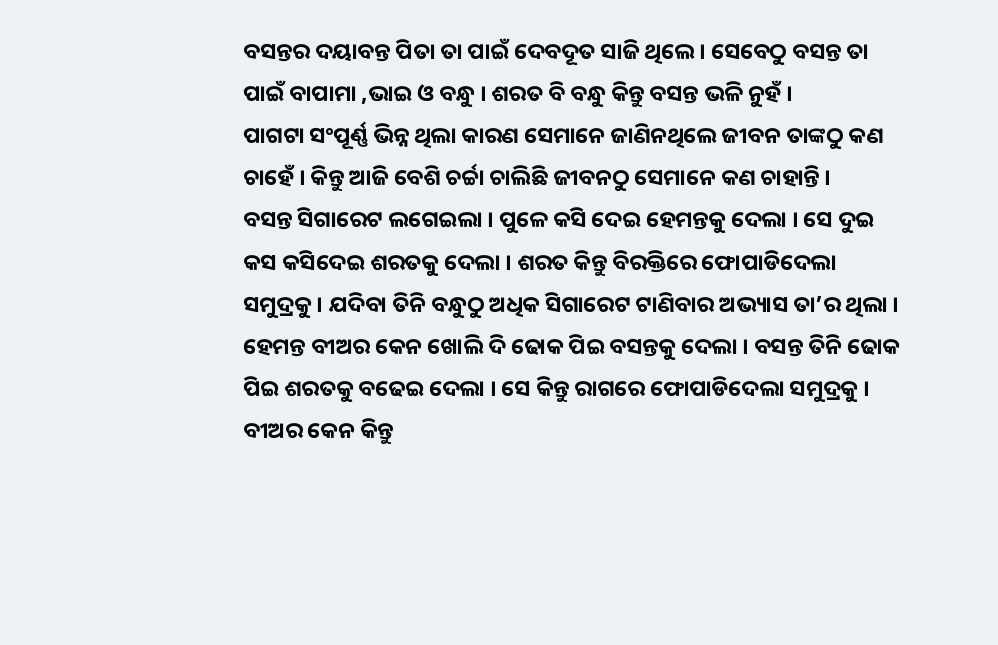ବସନ୍ତର ଦୟାବନ୍ତ ପିତା ତା ପାଇଁ ଦେବଦୂତ ସାଜି ଥିଲେ । ସେବେଠୁ ବସନ୍ତ ତା ପାଇଁ ବାପାମା ,ଭାଇ ଓ ବନ୍ଧୁ । ଶରତ ବି ବନ୍ଧୁ କିନ୍ତୁ ବସନ୍ତ ଭଳି ନୁହଁ ।
ପାଗଟା ସଂପୂର୍ଣ୍ଣ ଭିନ୍ନ ଥିଲା କାରଣ ସେମାନେ ଜାଣିନଥିଲେ ଜୀବନ ତାଙ୍କଠୁ କଣ ଚାହେଁ । କିନ୍ତୁ ଆଜି ବେଶି ଚର୍ଚ୍ଚା ଚାଲିଛି ଜୀବନଠୁ ସେମାନେ କଣ ଚାହାନ୍ତି ।
ବସନ୍ତ ସିଗାରେଟ ଲଗେଇଲା । ପୁଳେ କସି ଦେଇ ହେମନ୍ତକୁ ଦେଲା । ସେ ଦୁଇ କସ କସିଦେଇ ଶରତକୁ ଦେଲା । ଶରତ କିନ୍ତୁ ବିରକ୍ତିରେ ଫୋପାଡିଦେଲା ସମୁଦ୍ରକୁ । ଯଦିବା ତିନି ବନ୍ଧୁଠୁ ଅଧିକ ସିଗାରେଟ ଟାଣିବାର ଅଭ୍ୟାସ ତା’ର ଥିଲା ।
ହେମନ୍ତ ବୀଅର କେନ ଖୋଲି ଦି ଢୋକ ପିଇ ବସନ୍ତକୁ ଦେଲା । ବସନ୍ତ ତିନି ଢୋକ ପିଇ ଶରତକୁ ବଢେଇ ଦେଲା । ସେ କିନ୍ତୁ ରାଗରେ ଫୋପାଡିଦେଲା ସମୁଦ୍ରକୁ । ବୀଅର କେନ କିନ୍ତୁ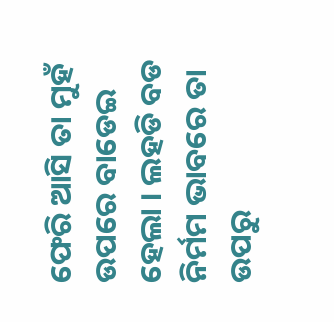ଫେରି ଆସି ତା ମୁହଁ ଉପରେ ବାଡେଇ ହେଲା । ଲହଡି ବଡ ନିର୍ମମ ଭାବରେ ତା ଉପରୁ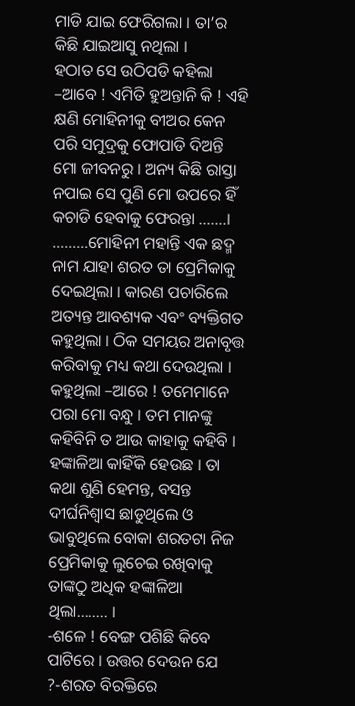ମାଡି ଯାଇ ଫେରିଗଲା । ତା’ର କିଛି ଯାଇଆସୁ ନଥିଲା ।
ହଠାତ ସେ ଉଠିପଡି କହିଲା –ଆବେ ! ଏମିତି ହୁଅନ୍ତାନି କି ! ଏହି କ୍ଷଣି ମୋହିନୀକୁ ବୀଅର କେନ ପରି ସମୁଦ୍ରକୁ ଫୋପାଡି ଦିଅନ୍ତି ମୋ ଜୀବନରୁ । ଅନ୍ୟ କିଛି ରାସ୍ତା ନପାଇ ସେ ପୁଣି ମୋ ଉପରେ ହିଁ କଚାଡି ହେବାକୁ ଫେରନ୍ତା …….।
………ମୋହିନୀ ମହାନ୍ତି ଏକ ଛଦ୍ମ ନାମ ଯାହା ଶରତ ତା ପ୍ରେମିକାକୁ ଦେଇଥିଲା । କାରଣ ପଚାରିଲେ ଅତ୍ୟନ୍ତ ଆବଶ୍ୟକ ଏବଂ ବ୍ୟକ୍ତିଗତ କହୁଥିଲା । ଠିକ ସମୟର ଅନାବୃତ୍ତ କରିବାକୁ ମଧ୍ୟ କଥା ଦେଉଥିଲା । କହୁଥିଲା –ଆରେ ! ତମେମାନେ ପରା ମୋ ବନ୍ଧୁ । ତମ ମାନଙ୍କୁ କହିବିନି ତ ଆଉ କାହାକୁ କହିବି । ହଙ୍କାଳିଆ କାହିଁକି ହେଉଛ । ତା କଥା ଶୁଣି ହେମନ୍ତ, ବସନ୍ତ ଦୀର୍ଘନିଶ୍ଵାସ ଛାଡୁଥିଲେ ଓ ଭାବୁଥିଲେ ବୋକା ଶରତଟା ନିଜ ପ୍ରେମିକାକୁ ଲୁଚେଇ ରଖିବାକୁ ତାଙ୍କଠୁ ଅଧିକ ହଙ୍କାଳିଆ ଥିଲା…….. ।
-ଶଳେ ! ବେଙ୍ଗ ପଶିଛି କିବେ ପାଟିରେ । ଉତ୍ତର ଦେଉନ ଯେ ?-ଶରତ ବିରକ୍ତିରେ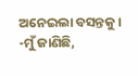ଅନେଇଲା ବସନ୍ତକୁ ।
-ମୁଁ ଜାଣିଛି,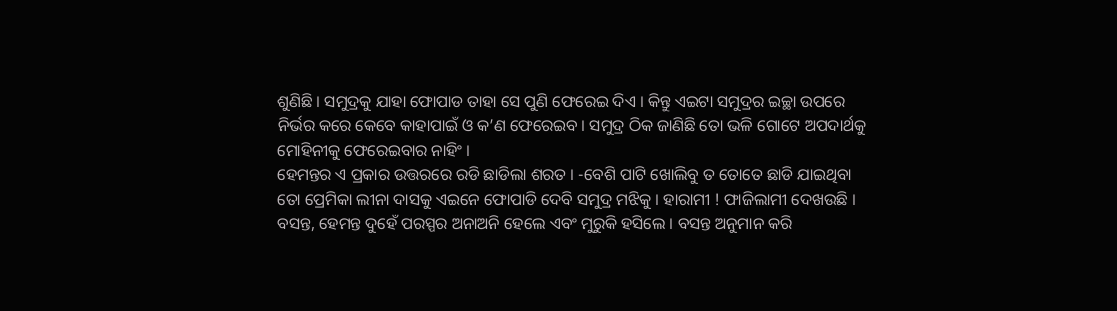ଶୁଣିଛି । ସମୁଦ୍ରକୁ ଯାହା ଫୋପାଡ ତାହା ସେ ପୁଣି ଫେରେଇ ଦିଏ । କିନ୍ତୁ ଏଇଟା ସମୁଦ୍ରର ଇଚ୍ଛା ଉପରେ ନିର୍ଭର କରେ କେବେ କାହାପାଇଁ ଓ କ’ଣ ଫେରେଇବ । ସମୁଦ୍ର ଠିକ ଜାଣିଛି ତୋ ଭଳି ଗୋଟେ ଅପଦାର୍ଥକୁ ମୋହିନୀକୁ ଫେରେଇବାର ନାହିଂ ।
ହେମନ୍ତର ଏ ପ୍ରକାର ଉତ୍ତରରେ ରଡି ଛାଡିଲା ଶରତ । -ବେଶି ପାଟି ଖୋଲିବୁ ତ ତୋତେ ଛାଡି ଯାଇଥିବା ତୋ ପ୍ରେମିକା ଲୀନା ଦାସକୁ ଏଇନେ ଫୋପାଡି ଦେବି ସମୁଦ୍ର ମଝିକୁ । ହାରାମୀ ! ଫାଜିଲାମୀ ଦେଖଉଛି ।
ବସନ୍ତ, ହେମନ୍ତ ଦୁହେଁ ପରସ୍ପର ଅନାଅନି ହେଲେ ଏବଂ ମୁରୁକି ହସିଲେ । ବସନ୍ତ ଅନୁମାନ କରି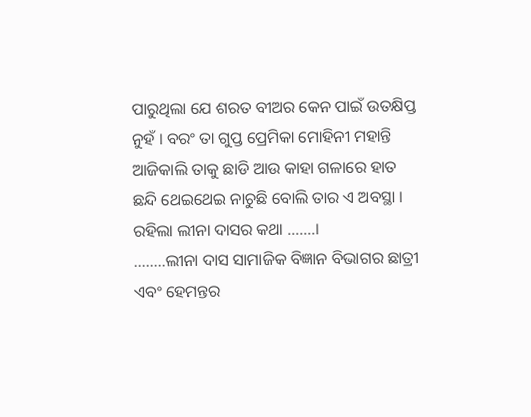ପାରୁଥିଲା ଯେ ଶରତ ବୀଅର କେନ ପାଇଁ ଉତକ୍ଷିପ୍ତ ନୁହଁ । ବରଂ ତା ଗୁପ୍ତ ପ୍ରେମିକା ମୋହିନୀ ମହାନ୍ତି ଆଜିକାଲି ତାକୁ ଛାଡି ଆଉ କାହା ଗଳାରେ ହାତ ଛନ୍ଦି ଥେଇଥେଇ ନାଚୁଛି ବୋଲି ତାର ଏ ଅବସ୍ଥା । ରହିଲା ଲୀନା ଦାସର କଥା …….।
……..ଲୀନା ଦାସ ସାମାଜିକ ବିଜ୍ଞାନ ବିଭାଗର ଛାତ୍ରୀ ଏବଂ ହେମନ୍ତର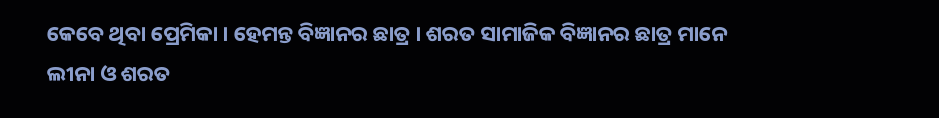କେବେ ଥିବା ପ୍ରେମିକା । ହେମନ୍ତ ବିଜ୍ଞାନର ଛାତ୍ର । ଶରତ ସାମାଜିକ ବିଜ୍ଞାନର ଛାତ୍ର ମାନେ ଲୀନା ଓ ଶରତ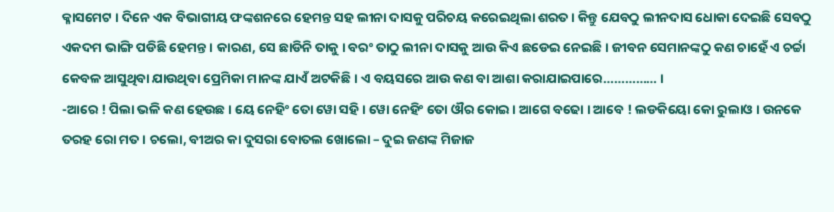କ୍ଳାସମେଟ । ଦିନେ ଏକ ବିଭାଗୀୟ ଫଙ୍କଶନରେ ହେମନ୍ତ ସହ ଲୀନା ଦାସକୁ ପରିଚୟ କରେଇଥିଲା ଶରତ । କିନ୍ତୁ ଯେବଠୁ ଲୀନଦାସ ଧୋକା ଦେଇଛି ସେବଠୁ ଏକଦମ ଭାଙ୍ଗି ପଡିଛି ହେମନ୍ତ । କାରଣ, ସେ ଛାଡିନି ତାକୁ । ବରଂ ତାଠୁ ଲୀନା ଦାସକୁ ଆଉ କିଏ ଛଡେଇ ନେଇଛି । ଜୀବନ ସେମାନଙ୍କଠୁ କଣ ଚାହେଁ ଏ ଚର୍ଚ୍ଚା କେବଳ ଆସୁଥିବା ଯାଉଥିବା ପ୍ରେମିକା ମାନଙ୍କ ଯାଏଁ ଅଟକିଛି । ଏ ବୟସରେ ଆଉ କଣ ବା ଆଶା କରାଯାଇପାରେ…………… ।
-ଆରେ ! ପିଲା ଭଳି କଣ ହେଉଛ । ୟେ ନେହିଂ ତୋ ୱୋ ସହି । ୱୋ ନେହିଂ ତୋ ଔର କୋଇ । ଆଗେ ବଢୋ । ଆବେ ! ଲଡକିୟୋ କୋ ରୁଲାଓ । ଉନକେ ତରହ ରୋ ମତ । ଚଲୋ, ବୀଅର କା ଦୁସରା ବୋତଲ ଖୋଲୋ – ଦୁଇ ଜଣଙ୍କ ମିଜାଜ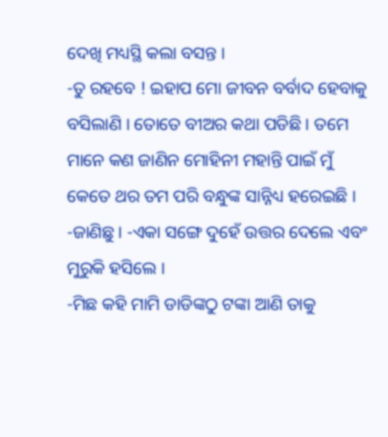ଦେଖି ମଧ୍ୟସ୍ଥି କଲା ବସନ୍ତ ।
-ତୁ ରହବେ ! ଇହାପ ମୋ ଜୀବନ ବର୍ବାଦ ହେବାକୁ ବସିଲାଣି । ତୋତେ ବୀଅର କଥା ପଡିଛି । ତମେ ମାନେ କଣ ଜାଣିନ ମୋହିନୀ ମହାନ୍ତି ପାଇଁ ମୁଁ କେତେ ଥର ତମ ପରି ବନ୍ଧୁଙ୍କ ସାନ୍ନିଧ୍ୟ ହରେଇଛି ।
-ଜାଣିଛୁ । -ଏକା ସଙ୍ଗେ ଦୁହେଁ ଉତ୍ତର ଦେଲେ ଏବଂ ମୁରୁକି ହସିଲେ ।
-ମିଛ କହି ମାମି ଡାଡିଙ୍କଠୁ ଟଙ୍କା ଆଣି ତାକୁ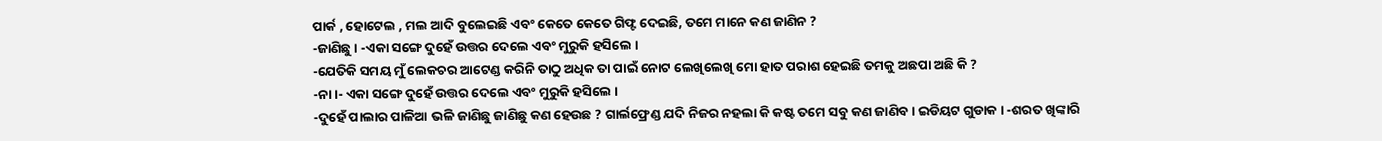ପାର୍କ , ହୋଟେଲ , ମଲ ଆଦି ବୁଲେଇଛି ଏବଂ କେତେ କେତେ ଗିଫ୍ଟ ଦେଇଛି, ତମେ ମାନେ କଣ ଜାଣିନ ?
-ଜାଣିଛୁ । -ଏକା ସଙ୍ଗେ ଦୁହେଁ ଉତ୍ତର ଦେଲେ ଏବଂ ମୁରୁକି ହସିଲେ ।
-ଯେତିକି ସମୟ ମୁଁ ଲେକଚର ଆଟେଣ୍ଡ କରିନି ତାଠୁ ଅଧିକ ତା ପାଇଁ ନୋଟ ଲେଖିଲେଖି ମୋ ହାତ ପରାଶ ହେଇଛି ତମକୁ ଅଛପା ଅଛି କି ?
-ନା ।- ଏକା ସଙ୍ଗେ ଦୁହେଁ ଉତ୍ତର ଦେଲେ ଏବଂ ମୁରୁକି ହସିଲେ ।
-ଦୁହେଁ ପାଲାର ପାଳିଆ ଭଳି ଜାଣିଛୁ ଜାଣିଛୁ କଣ ହେଉଛ ? ଗାର୍ଲଫ୍ରେଣ୍ଡ ଯଦି ନିଜର ନହଲା କି କଷ୍ଟ ତମେ ସବୁ କଣ ଜାଣିବ । ଇଡିୟଟ ଗୁଡାକ । -ଶରତ ଖିଙ୍କାରି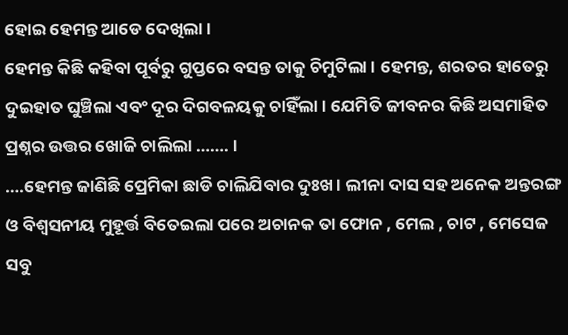ହୋଇ ହେମନ୍ତ ଆଡେ ଦେଖିଲା ।
ହେମନ୍ତ କିଛି କହିବା ପୂର୍ବରୁ ଗୁପ୍ତରେ ବସନ୍ତ ତାକୁ ଚିମୁଟିଲା । ହେମନ୍ତ, ଶରତର ହାତେରୁ ଦୁଇହାତ ଘୁଞ୍ଚିଲା ଏବଂ ଦୂର ଦିଗବଳୟକୁ ଚାହିଁଲା । ଯେମିତି ଜୀବନର କିଛି ଅସମାହିତ ପ୍ରଶ୍ନର ଉତ୍ତର ଖୋଜି ଚାଲିଲା ……. ।
….ହେମନ୍ତ ଜାଣିଛି ପ୍ରେମିକା ଛାଡି ଚାଲିଯିବାର ଦୁଃଖ । ଲୀନା ଦାସ ସହ ଅନେକ ଅନ୍ତରଙ୍ଗ ଓ ବିଶ୍ଵସନୀୟ ମୁହୂର୍ତ୍ତ ବିତେଇଲା ପରେ ଅଚାନକ ତା ଫୋନ , ମେଲ , ଚାଟ , ମେସେଜ ସବୁ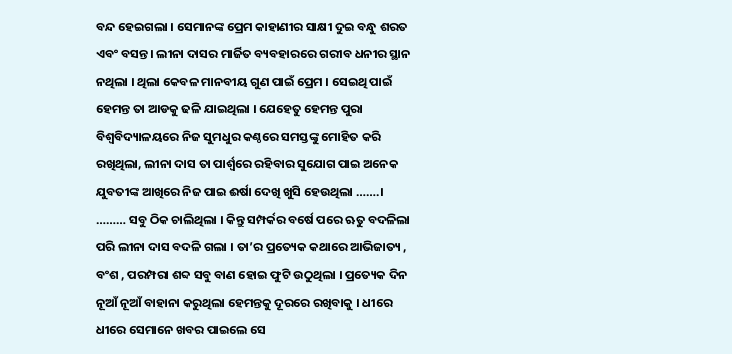ବନ୍ଦ ହେଇଗଲା । ସେମାନଙ୍କ ପ୍ରେମ କାହାଣୀର ସାକ୍ଷୀ ଦୁଇ ବନ୍ଧୁ ଶରତ ଏବଂ ବସନ୍ତ । ଲୀନା ଦାସର ମାର୍ଜିତ ବ୍ୟବହାରରେ ଗରୀବ ଧନୀର ସ୍ଥାନ ନଥିଲା । ଥିଲା କେବଳ ମାନବୀୟ ଗୁଣ ପାଇଁ ପ୍ରେମ । ସେଇଥି ପାଇଁ ହେମନ୍ତ ତା ଆଡକୁ ଢଳି ଯାଇଥିଲା । ଯେହେତୁ ହେମନ୍ତ ପୁରା ବିଶ୍ଵବିଦ୍ୟାଳୟରେ ନିଜ ସୁମଧୁର କଣ୍ଠରେ ସମସ୍ତଙ୍କୁ ମୋହିତ କରି ରଖିଥିଲା, ଲୀନା ଦାସ ତା ପାର୍ଶ୍ଵରେ ରହିବାର ସୁଯୋଗ ପାଇ ଅନେକ ଯୁବତୀଙ୍କ ଆଖିରେ ନିଜ ପାଇ ଈର୍ଷା ଦେଖି ଖୁସି ହେଉଥିଲା …….।
……… ସବୁ ଠିକ ଚାଲିଥିଲା । କିନ୍ତୁ ସମ୍ପର୍କର ବର୍ଷେ ପରେ ଋତୁ ବଦଳିଲା ପରି ଲୀନା ଦାସ ବଦଳି ଗଲା । ତା’ର ପ୍ରତ୍ୟେକ କଥାରେ ଆଭିଜାତ୍ୟ , ବଂଶ , ପରମ୍ପରା ଶବ୍ଦ ସବୁ ବାଣ ହୋଇ ଫୁଟି ଉଠୁଥିଲା । ପ୍ରତ୍ୟେକ ଦିନ ନୂଆଁ ନୂଆଁ ବାହାନା କରୁଥିଲା ହେମନ୍ତକୁ ଦୂରରେ ରଖିବାକୁ । ଧୀରେ ଧୀରେ ସେମାନେ ଖବର ପାଇଲେ ସେ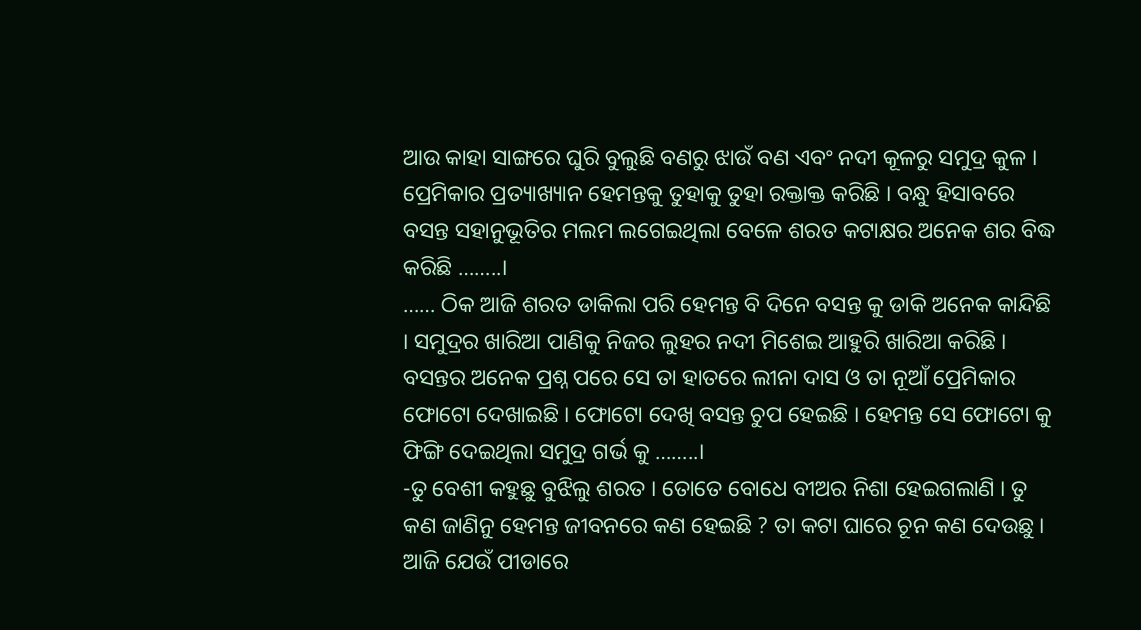ଆଉ କାହା ସାଙ୍ଗରେ ଘୁରି ବୁଲୁଛି ବଣରୁ ଝାଉଁ ବଣ ଏବଂ ନଦୀ କୂଳରୁ ସମୁଦ୍ର କୁଳ । ପ୍ରେମିକାର ପ୍ରତ୍ୟାଖ୍ୟାନ ହେମନ୍ତକୁ ତୁହାକୁ ତୁହା ରକ୍ତାକ୍ତ କରିଛି । ବନ୍ଧୁ ହିସାବରେ ବସନ୍ତ ସହାନୁଭୂତିର ମଲମ ଲଗେଇଥିଲା ବେଳେ ଶରତ କଟାକ୍ଷର ଅନେକ ଶର ବିଦ୍ଧ କରିଛି ……..।
…… ଠିକ ଆଜି ଶରତ ଡାକିଲା ପରି ହେମନ୍ତ ବି ଦିନେ ବସନ୍ତ କୁ ଡାକି ଅନେକ କାନ୍ଦିଛି । ସମୁଦ୍ରର ଖାରିଆ ପାଣିକୁ ନିଜର ଲୁହର ନଦୀ ମିଶେଇ ଆହୁରି ଖାରିଆ କରିଛି । ବସନ୍ତର ଅନେକ ପ୍ରଶ୍ନ ପରେ ସେ ତା ହାତରେ ଲୀନା ଦାସ ଓ ତା ନୂଆଁ ପ୍ରେମିକାର ଫୋଟୋ ଦେଖାଇଛି । ଫୋଟୋ ଦେଖି ବସନ୍ତ ଚୁପ ହେଇଛି । ହେମନ୍ତ ସେ ଫୋଟୋ କୁ ଫିଙ୍ଗି ଦେଇଥିଲା ସମୁଦ୍ର ଗର୍ଭ କୁ ……..।
-ତୁ ବେଶୀ କହୁଛୁ ବୁଝିଲୁ ଶରତ । ତୋତେ ବୋଧେ ବୀଅର ନିଶା ହେଇଗଲାଣି । ତୁ କଣ ଜାଣିନୁ ହେମନ୍ତ ଜୀବନରେ କଣ ହେଇଛି ? ତା କଟା ଘାରେ ଚୂନ କଣ ଦେଉଛୁ । ଆଜି ଯେଉଁ ପୀଡାରେ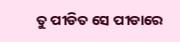ତୁ ପୀଡିତ ସେ ପୀଡାରେ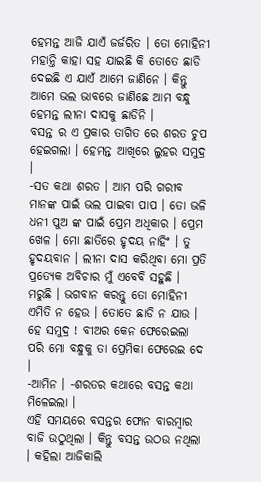ହେମନ୍ତ ଆଜି ଯାଏଁ ଜର୍ଜରିତ । ତୋ ମୋହିନୀ ମହାନ୍ତି କାହା ସହ ଯାଇଛି କି ତୋତେ ଛାଡି ଦେଇଛି ଏ ଯାଏଁ ଆମେ ଜାଣିନେ । କିନ୍ତୁ ଆମେ ଭଲ ଭାବରେ ଜାଣିଛେ ଆମ ବନ୍ଧୁ ହେମନ୍ତ ଲୀନା ଦାସକୁ ଛାଡିନି ।
ବସନ୍ତ ର ଏ ପ୍ରକାର ତାଗିତ ରେ ଶରତ ଚୁପ ହେଇଗଲା । ହେମନ୍ତ ଆଖିରେ ଲୁହର ସମୁଦ୍ର ।
-ସତ କଥା ଶରତ । ଆମ ପରି ଗରୀବ ମାନଙ୍କ ପାଇଁ ଭଲ ପାଇବା ପାପ । ତୋ ଭଳି ଧନୀ ପୁଅ ଙ୍କ ପାଇଁ ପ୍ରେମ ଅଧିକାର । ପ୍ରେମ ଖେଳ । ମୋ ଛାତିରେ ହୃଦୟ ନାହିଂ । ତୁ ହୃଦୟବାନ । ଲୀନା ଦାସ କରିଥିବା ମୋ ପ୍ରତି ପ୍ରତ୍ୟେକ ଅବିଚାର ମୁଁ ଏବେବି ସହୁଛି । ମରୁଛି । ଭଗବାନ କରନ୍ତୁ ତୋ ମୋହିନୀ ଏମିତି ନ ହେଉ । ତୋତେ ଛାଡି ନ ଯାଉ । ହେ ସମୁଦ୍ର ! ବୀଅର କେନ ଫେରେଇଲା ପରି ମୋ ବନ୍ଧୁକୁ ତା ପ୍ରେମିକା ଫେରେଇ ଦେ ।
-ଆମିନ । -ଶରତର କଥାରେ ବସନ୍ତ କଥା ମିଳେଇଲା ।
ଏହି ସମୟରେ ବସନ୍ତର ଫୋନ ବାରମ୍ବାର ବାଜି ଉଠୁଥିଲା । କିନ୍ତୁ ବସନ୍ତ ଉଠଉ ନଥିଲା । କହିଲା ଆଜିକାଲି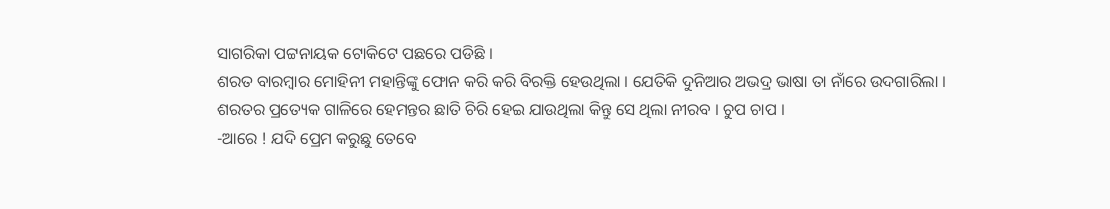ସାଗରିକା ପଟ୍ଟନାୟକ ଟୋକିଟେ ପଛରେ ପଡିଛି ।
ଶରତ ବାରମ୍ବାର ମୋହିନୀ ମହାନ୍ତିଙ୍କୁ ଫୋନ କରି କରି ବିରକ୍ତି ହେଉଥିଲା । ଯେତିକି ଦୁନିଆର ଅଭଦ୍ର ଭାଷା ତା ନାଁରେ ଉଦଗାରିଲା ।
ଶରତର ପ୍ରତ୍ୟେକ ଗାଳିରେ ହେମନ୍ତର ଛାତି ଚିରି ହେଇ ଯାଉଥିଲା କିନ୍ତୁ ସେ ଥିଲା ନୀରବ । ଚୁପ ଚାପ ।
-ଆରେ ! ଯଦି ପ୍ରେମ କରୁଛୁ ତେବେ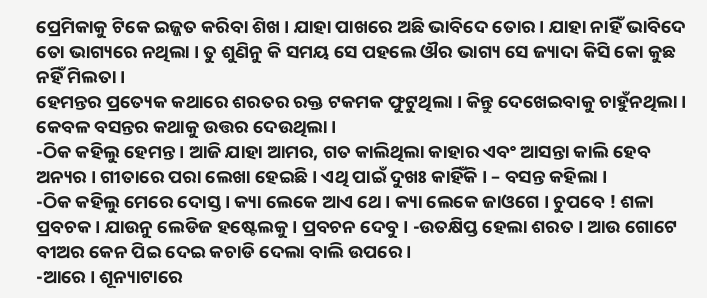ପ୍ରେମିକାକୁ ଟିକେ ଇଜ୍ଜତ କରିବା ଶିଖ । ଯାହା ପାଖରେ ଅଛି ଭାବିଦେ ତୋର । ଯାହା ନାହିଁ ଭାବିଦେ ତୋ ଭାଗ୍ୟରେ ନଥିଲା । ତୁ ଶୁଣିନୁ କି ସମୟ ସେ ପହଲେ ଔର ଭାଗ୍ୟ ସେ ଜ୍ୟାଦା କିସି କୋ କୁଛ ନହିଁ ମିଲତା ।
ହେମନ୍ତର ପ୍ରତ୍ୟେକ କଥାରେ ଶରତର ରକ୍ତ ଟକମକ ଫୁଟୁଥିଲା । କିନ୍ତୁ ଦେଖେଇବାକୁ ଚାହୁଁନଥିଲା । କେବଳ ବସନ୍ତର କଥାକୁ ଉତ୍ତର ଦେଉଥିଲା ।
-ଠିକ କହିଲୁ ହେମନ୍ତ । ଆଜି ଯାହା ଆମର, ଗତ କାଲିଥିଲା କାହାର ଏବଂ ଆସନ୍ତା କାଲି ହେବ ଅନ୍ୟର । ଗୀତାରେ ପରା ଲେଖା ହେଇଛି । ଏଥି ପାଇଁ ଦୁଖଃ କାହିଁକି । – ବସନ୍ତ କହିଲା ।
-ଠିକ କହିଲୁ ମେରେ ଦୋସ୍ତ । କ୍ୟା ଲେକେ ଆଏ ଥେ । କ୍ୟା ଲେକେ ଜାଓଗେ । ଚୁପବେ ! ଶଳା ପ୍ରବଚକ । ଯାଉନୁ ଲେଡିଜ ହଷ୍ଟେଲକୁ । ପ୍ରବଚନ ଦେବୁ । -ଉତକ୍ଷିପ୍ତ ହେଲା ଶରତ । ଆଉ ଗୋଟେ ବୀଅର କେନ ପିଇ ଦେଇ କଚାଡି ଦେଲା ବାଲି ଉପରେ ।
-ଆରେ । ଶୂନ୍ୟାଟାରେ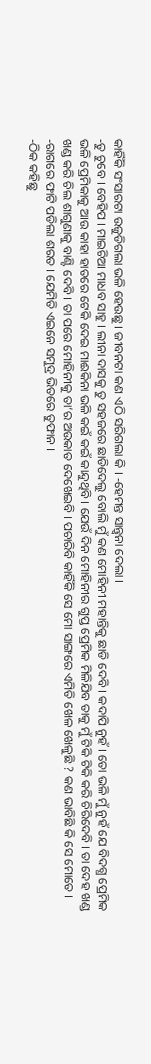କାହିଁକି ସଂସାରଟା ଉଜୁଡିଗଲା ଭଳି ହେଉଛୁ । ଜୀବନଟା କଣ ଏଠି ସରିଗଲା କି । -ହେମନ୍ତ ସାନ୍ତ୍ଵନା ଦେଲା ।
-ତୁ ଚୁବେ । ବେହିପ । ମାଇଚିଆ ମାଧବ ସାହୁ । ଲୀନା ଦାସକୁ ତୁ ସହଜରେ ଛାଡିଦେଲୁ ବୋଲି ମୁଁ କଣ ମୋହିନୀ ମହାନ୍ତିକୁ ଛାଡି ଦେବି । କଦାପି ନୁହଁ । ତୋ ଭଳି ମୁଁ ନୁହଁ ଯେ ବିଦଗ୍ଧ ପ୍ରେମିକ ଭଳି ପ୍ରେମିକାକୁ ଆଉ କାହା ହାତରେ ଟେକି ଦେଇ ମାଈକିନା ଭଳି କଇଁ କଇଁ କାନ୍ଦୁଥିବି । ଯେଉଁ ଦିନ ମୋହିନୀର ଗୁପ୍ତ ପ୍ରେମିକ ମିଳିଯିବ ତାକୁ ମୁଁ ଟିକି ଟିକି କରି ଚିରିଦେବି । ତା ଦେହ ଖଣ୍ଡ ଖଣ୍ଡ କରି ଚିଲ ଶାଗୁଣାକୁ ବାଣ୍ଟି ଦେବି । ତା ପରେ ମୋହିନୀକୁ ତା’ର ଅଉକାତ ଦେଖେଇବି । ପଚାରିବି କାହିଁକି ସେ ମୋ ସାଙ୍ଗରେ ଏମିତି ଖେଳ ଖେଳୁଛି ? କଣ ଭାବିଛି କି ସେ ମୋତେ । -ରାଗରେ ଫାଟି ପଡିଲା ଶରତ । ଯେମିତି ଏଇନେ ସମୁଦ୍ର ଭିତରେ ତୁଫାନ ।
-ଠିକ କହିଛୁ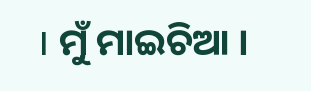। ମୁଁ ମାଇଚିଆ ।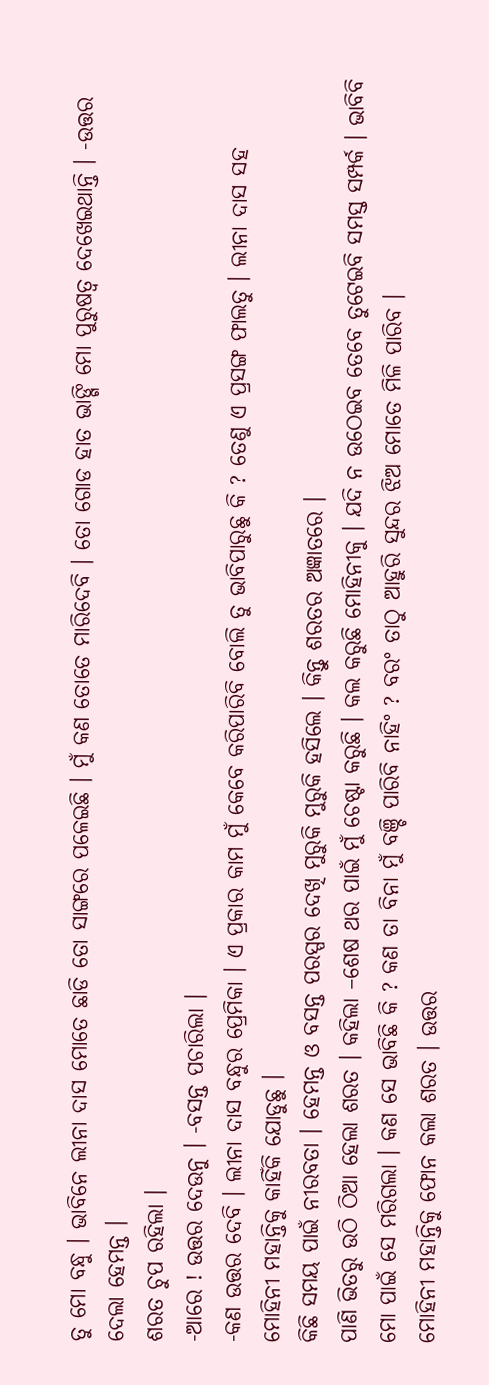ତୁ ମୋ ବନ୍ଧୁ । ଭାବିନେ ଲୀନା ଦାସ ମୋତେ ଛାଡି ତୋ ସାଙ୍ଗରେ ପଳେଇଛି । ମୁଁ କଣ ତୋତେ ମାରିଦେବି । ତୋ ଗୋଡ ହାତ ଭାଙ୍ଗି ମୋ ପୁରୁଷତ୍ଵ ଦେଖେଇଥାନ୍ତି । -ଉତ୍ତର ଦେଲା ହେମନ୍ତ ।
ଶରତ ଚୁପ ରହିଲା ।
-ଆରେ ! ଉତ୍ତର ଦେଉନୁ । -ବସନ୍ତ ପଚାରିଲା ।
-କଣ ଉତ୍ତର ଦେବି । ଲୀନା ଦାସ ବନ୍ଧୁର ପ୍ରେମିକା । ଏ ପ୍ରକାର କାମ ମୁଁ କେବେ କରିପାରିବି ବୋଲି ତୁ ଭାବିପାରୁଛୁ କି ? ତେଣୁ ଏ ପ୍ରସଙ୍ଗ ଫାଲତୁ । ଲୀନା ଦାସ ସହ ମୋହିନୀ ମହାନ୍ତିକୁ କାହିଁକି ଯୋଡୁଛୁ ।
କିଛି ସମୟ ପାଇଁ ନୀରବତା । ହେମନ୍ତ ଓ ବସନ୍ତ ପରସ୍ପର ଦେଖି ମୁରୁକି ମୁରୁକି ହସିଲେ । କିନ୍ତୁ ଶରତର ଅଜ୍ଞାତରେ ।
ପାଣି ଭିତରୁ ଉଠି ଠିଆ ହେଲା ଶରତ । କହିଲା –ଶେଷ ଥର ପାଇଁ ମୁଁ ଚେଷ୍ଟା କରୁଛି । କଲ କରୁଛି ମୋହିନୀକୁ । ଯଦି ନ ଉଠେଇବ ତେବେ ତୁଟେଇବି ସମସ୍ତ ସମ୍ପର୍କ । ଭାବିବି ମୋ ପାଇଁ ସେ ମରିଗଲା । କଣ ସେ ଭାବିଛି କି ? କଣ ତା ବିନା ମୁଁ ବଞ୍ଚି ପାରିବି ନାହିଂ ? ବରଂ ତାଠୁ ଆହୁରି ସୁନ୍ଦର ଝିଅ ମୋତେ ମିଳି ପାରିବ ।
ମୋହିନୀ ମହାନ୍ତିକୁ ଫୋନ କଲା ଶରତ । ଉତ୍ତର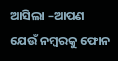ଆସିଲା –ଆପଣ ଯେଉଁ ନମ୍ବରକୁ ଫୋନ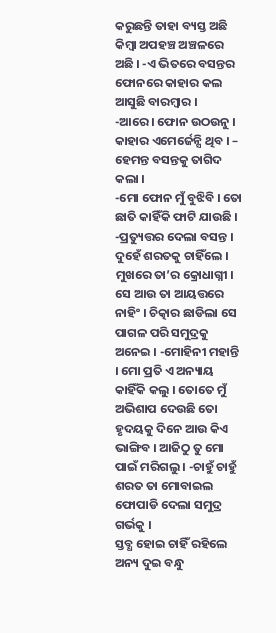କରୁଛନ୍ତି ତାହା ବ୍ୟସ୍ତ ଅଛି କିମ୍ବା ଅପହଞ୍ଚ ଅଞ୍ଚଳରେ ଅଛି । -ଏ ଭିତରେ ବସନ୍ତର ଫୋନରେ କାହାର କଲ ଆସୁଛି ବାରମ୍ବାର ।
-ଆରେ । ଫୋନ ଉଠଉନୁ । କାହାର ଏମେର୍ଜେନ୍ସି ଥିବ । – ହେମନ୍ତ ବସନ୍ତକୁ ତାଗିଦ କଲା ।
-ମୋ ଫୋନ ମୁଁ ବୁଝିବି । ତୋ ଛାତି କାହିଁକି ଫାଟି ଯାଉଛି । -ପ୍ରତ୍ୟୁତ୍ତର ଦେଲା ବସନ୍ତ ।
ଦୁହେଁ ଶରତକୁ ଚାହିଁଲେ । ମୁଖରେ ତା’ର କ୍ରୋଧାଗ୍ନୀ । ସେ ଆଉ ତା ଆୟତ୍ତରେ ନାହିଂ । ଚିତ୍କାର ଛାଡିଲା ସେ ପାଗଳ ପରି ସମୁଦ୍ରକୁ ଅନେଇ । -ମୋହିନୀ ମହାନ୍ତି । ମୋ ପ୍ରତି ଏ ଅନ୍ୟାୟ କାହିଁକି କଲୁ । ତୋତେ ମୁଁ ଅଭିଶାପ ଦେଉଛି ତୋ ହୃଦୟକୁ ଦିନେ ଆଉ କିଏ ଭାଙ୍ଗିବ । ଆଜିଠୁ ତୁ ମୋ ପାଇଁ ମରିଗଲୁ । -ଚାହୁଁ ଚାହୁଁ ଶରତ ତା ମୋବାଇଲ ଫୋପାଡି ଦେଲା ସମୁଦ୍ର ଗର୍ଭକୁ ।
ସ୍ତବ୍ଧ ହୋଇ ଚାହିଁ ରହିଲେ ଅନ୍ୟ ଦୁଇ ବନ୍ଧୁ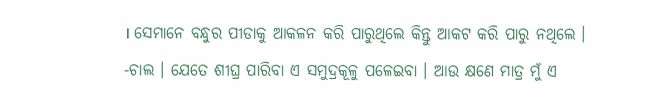। ସେମାନେ ବନ୍ଧୁର ପୀଡାକୁ ଆକଳନ କରି ପାରୁଥିଲେ କିନ୍ତୁ ଆକଟ କରି ପାରୁ ନଥିଲେ ।
-ଚାଲ । ଯେତେ ଶୀଘ୍ର ପାରିବା ଏ ସମୁଦ୍ରକୂଳୁ ପଳେଇବା । ଆଉ କ୍ଷଣେ ମାତ୍ର ମୁଁ ଏ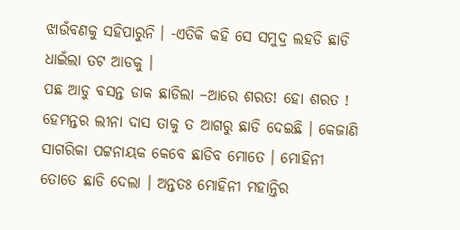ଝାଉଁବଣକୁ ସହିପାରୁନି । -ଏତିକି କହି ସେ ସମୁଦ୍ର ଲହଡି ଛାଡି ଧାଇଁଲା ତଟ ଆଡକୁ ।
ପଛ ଆଡୁ ବସନ୍ତ ଡାକ ଛାଡିଲା –ଆରେ ଶରତ! ହୋ ଶରତ ! ହେମନ୍ତର ଲୀନା ଦାସ ତାକୁ ତ ଆଗରୁ ଛାଡି ଦେଇଛି । କେଜାଣି ସାଗରିକା ପଟ୍ଟନାୟକ କେବେ ଛାଡିବ ମୋତେ । ମୋହିନୀ ତୋତେ ଛାଡି ଦେଲା । ଅନ୍ତତଃ ମୋହିନୀ ମହାନ୍ତିର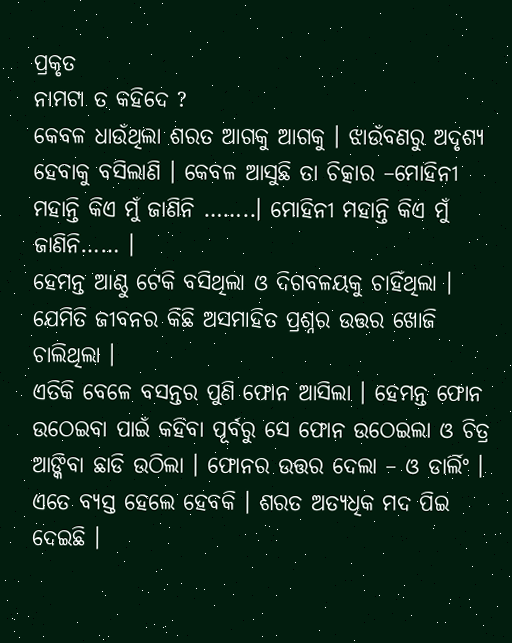ପ୍ରକୃତ
ନାମଟା ତ କହିଦେ ?
କେବଳ ଧାଉଁଥିଲା ଶରତ ଆଗକୁ ଆଗକୁ । ଝାଉଁବଣରୁ ଅଦୃଶ୍ୟ ହେବାକୁ ବସିଲାଣି । କେବଳ ଆସୁଛି ତା ଚିତ୍କାର –ମୋହିନୀ ମହାନ୍ତି କିଏ ମୁଁ ଜାଣିନି ……..। ମୋହିନୀ ମହାନ୍ତି କିଏ ମୁଁ ଜାଣିନି…… ।
ହେମନ୍ତ ଆଣ୍ଠୁ ଟେକି ବସିଥିଲା ଓ ଦିଗବଳୟକୁ ଚାହିଁଥିଲା । ଯେମିତି ଜୀବନର କିଛି ଅସମାହିତ ପ୍ରଶ୍ନର ଉତ୍ତର ଖୋଜି ଚାଲିଥିଲା ।
ଏତିକି ବେଳେ ବସନ୍ତର ପୁଣି ଫୋନ ଆସିଲା । ହେମନ୍ତ ଫୋନ ଉଠେଇବା ପାଇଁ କହିବା ପୂର୍ବରୁ ସେ ଫୋନ ଉଠେଇଲା ଓ ଚିତ୍ର ଆଙ୍କିବା ଛାଡି ଉଠିଲା । ଫୋନର ଉତ୍ତର ଦେଲା – ଓ ଡାର୍ଲିଂ । ଏତେ ବ୍ୟସ୍ତ ହେଲେ ହେବକି । ଶରତ ଅତ୍ୟଧିକ ମଦ ପିଇ ଦେଇଛି ।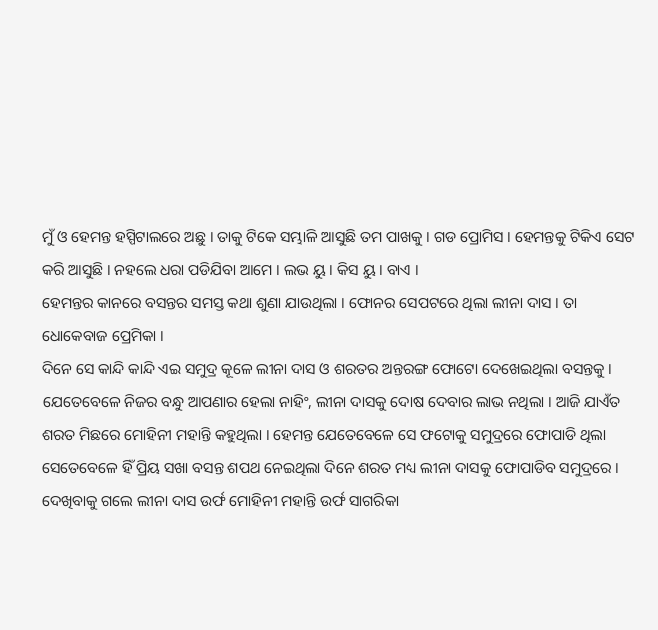ମୁଁ ଓ ହେମନ୍ତ ହସ୍ପିଟାଲରେ ଅଛୁ । ତାକୁ ଟିକେ ସମ୍ଭାଳି ଆସୁଛି ତମ ପାଖକୁ । ଗଡ ପ୍ରୋମିସ । ହେମନ୍ତକୁ ଟିକିଏ ସେଟ କରି ଆସୁଛି । ନହଲେ ଧରା ପଡିଯିବା ଆମେ । ଲଭ ୟୁ । କିସ ୟୁ । ବାଏ ।
ହେମନ୍ତର କାନରେ ବସନ୍ତର ସମସ୍ତ କଥା ଶୁଣା ଯାଉଥିଲା । ଫୋନର ସେପଟରେ ଥିଲା ଲୀନା ଦାସ । ତା ଧୋକେବାଜ ପ୍ରେମିକା ।
ଦିନେ ସେ କାନ୍ଦି କାନ୍ଦି ଏଇ ସମୁଦ୍ର କୂଳେ ଲୀନା ଦାସ ଓ ଶରତର ଅନ୍ତରଙ୍ଗ ଫୋଟୋ ଦେଖେଇଥିଲା ବସନ୍ତକୁ । ଯେତେବେଳେ ନିଜର ବନ୍ଧୁ ଆପଣାର ହେଲା ନାହିଂ, ଲୀନା ଦାସକୁ ଦୋଷ ଦେବାର ଲାଭ ନଥିଲା । ଆଜି ଯାଏଁତ ଶରତ ମିଛରେ ମୋହିନୀ ମହାନ୍ତି କହୁଥିଲା । ହେମନ୍ତ ଯେତେବେଳେ ସେ ଫଟୋକୁ ସମୁଦ୍ରରେ ଫୋପାଡି ଥିଲା ସେତେବେଳେ ହିଁ ପ୍ରିୟ ସଖା ବସନ୍ତ ଶପଥ ନେଇଥିଲା ଦିନେ ଶରତ ମଧ୍ୟ ଲୀନା ଦାସକୁ ଫୋପାଡିବ ସମୁଦ୍ରରେ ।
ଦେଖିବାକୁ ଗଲେ ଲୀନା ଦାସ ଉର୍ଫ ମୋହିନୀ ମହାନ୍ତି ଉର୍ଫ ସାଗରିକା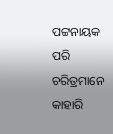ପଟ୍ଟନାୟକ ପରି ଚରିତ୍ରମାନେ କାହାରି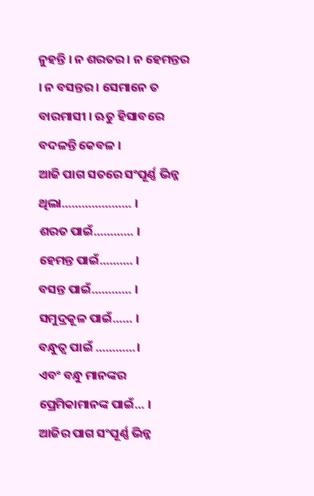ନୁହନ୍ତି । ନ ଶରତର । ନ ହେମନ୍ତର । ନ ବସନ୍ତର । ସେମାନେ ତ ବାରମାସୀ । ଋତୁ ହିସାବରେ ବଦଳନ୍ତି କେବଳ ।
ଆଜି ପାଗ ସତରେ ସଂପୂର୍ଣ୍ଣ ଭିନ୍ନ ଥିଲା………………… ।
ଶରତ ପାଇଁ………… ।
ହେମନ୍ତ ପାଇଁ………. ।
ବସନ୍ତ ପାଇଁ………… ।
ସମୁଦ୍ରକୂଳ ପାଇଁ…… ।
ବନ୍ଧୁତ୍ଵ ପାଇଁ …………।
ଏବଂ ବନ୍ଧୁ ମାନଙ୍କର ପ୍ରେମିକାମାନଙ୍କ ପାଇଁ… ।
ଆଜିର ପାଗ ସଂପୂର୍ଣ୍ଣ ଭିନ୍ନ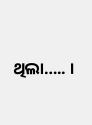ଥିଲା….. ।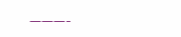———-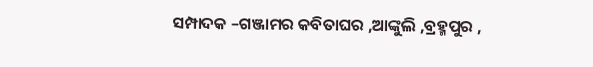ସମ୍ପାଦକ –ଗଞ୍ଜାମର କବିତାଘର ,ଆଙ୍କୁଲି ,ବ୍ରହ୍ମପୁର ,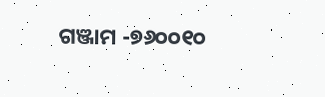ଗଞ୍ଜାମ -୭୬୦୦୧୦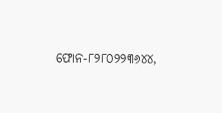ଫୋନ-୮୨୮୦୨୨୩୬୪୪,